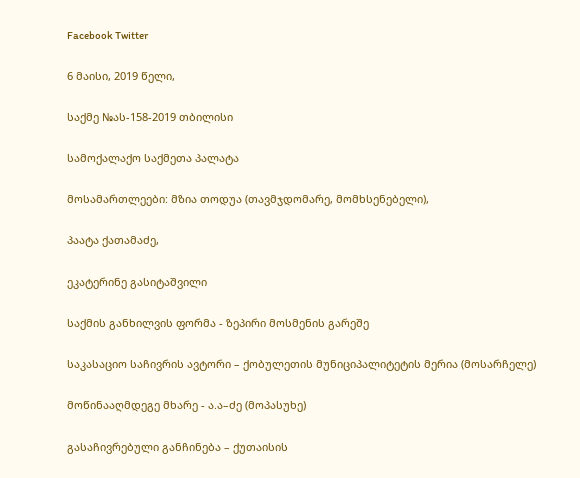Facebook Twitter

6 მაისი, 2019 წელი,

საქმე №ას-158-2019 თბილისი

სამოქალაქო საქმეთა პალატა

მოსამართლეები: მზია თოდუა (თავმჯდომარე, მომხსენებელი),

პაატა ქათამაძე,

ეკატერინე გასიტაშვილი

საქმის განხილვის ფორმა - ზეპირი მოსმენის გარეშე

საკასაციო საჩივრის ავტორი – ქობულეთის მუნიციპალიტეტის მერია (მოსარჩელე)

მოწინააღმდეგე მხარე - ა.ა–ძე (მოპასუხე)

გასაჩივრებული განჩინება – ქუთაისის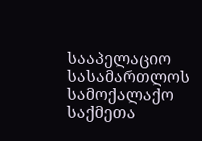სააპელაციო სასამართლოს სამოქალაქო საქმეთა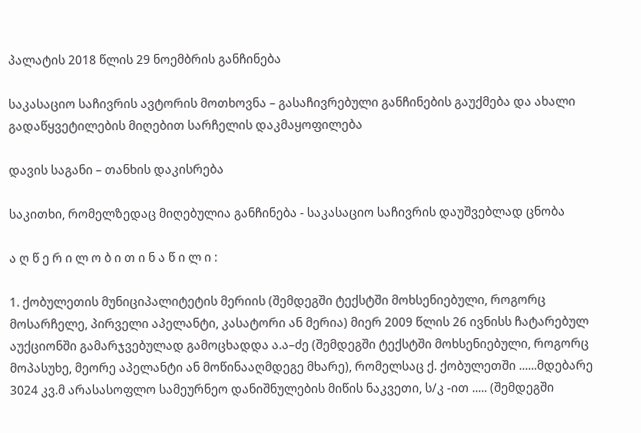პალატის 2018 წლის 29 ნოემბრის განჩინება

საკასაციო საჩივრის ავტორის მოთხოვნა – გასაჩივრებული განჩინების გაუქმება და ახალი გადაწყვეტილების მიღებით სარჩელის დაკმაყოფილება

დავის საგანი – თანხის დაკისრება

საკითხი, რომელზედაც მიღებულია განჩინება - საკასაციო საჩივრის დაუშვებლად ცნობა

ა ღ წ ე რ ი ლ ო ბ ი თ ი ნ ა წ ი ლ ი :

1. ქობულეთის მუნიციპალიტეტის მერიის (შემდეგში ტექსტში მოხსენიებული, როგორც მოსარჩელე, პირველი აპელანტი, კასატორი ან მერია) მიერ 2009 წლის 26 ივნისს ჩატარებულ აუქციონში გამარჯვებულად გამოცხადდა ა.ა–ძე (შემდეგში ტექსტში მოხსენიებული, როგორც მოპასუხე, მეორე აპელანტი ან მოწინააღმდეგე მხარე), რომელსაც ქ. ქობულეთში ......მდებარე 3024 კვ.მ არასასოფლო სამეურნეო დანიშნულების მიწის ნაკვეთი, ს/კ -ით ..... (შემდეგში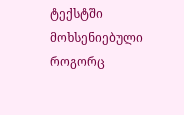ტექსტში მოხსენიებული როგორც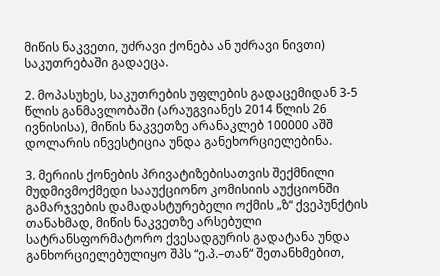მიწის ნაკვეთი, უძრავი ქონება ან უძრავი ნივთი) საკუთრებაში გადაეცა.

2. მოპასუხეს, საკუთრების უფლების გადაცემიდან 3-5 წლის განმავლობაში (არაუგვიანეს 2014 წლის 26 ივნისისა), მიწის ნაკვეთზე არანაკლებ 100000 აშშ დოლარის ინვესტიცია უნდა განეხორციელებინა.

3. მერიის ქონების პრივატიზებისათვის შექმნილი მუდმივმოქმედი სააუქციონო კომისიის აუქციონში გამარჯვების დამადასტურებელი ოქმის „ზ“ ქვეპუნქტის თანახმად, მიწის ნაკვეთზე არსებული სატრანსფორმატორო ქვესადგურის გადატანა უნდა განხორციელებულიყო შპს “ე.პ.–თან“ შეთანხმებით,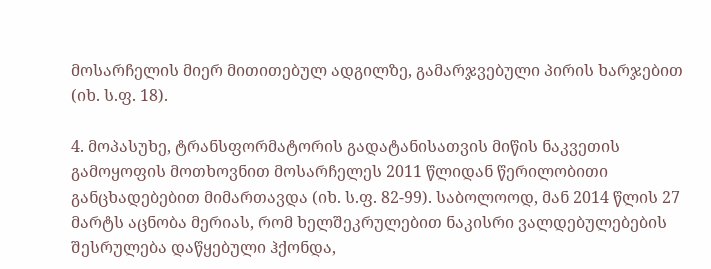მოსარჩელის მიერ მითითებულ ადგილზე, გამარჯვებული პირის ხარჯებით (იხ. ს.ფ. 18).

4. მოპასუხე, ტრანსფორმატორის გადატანისათვის მიწის ნაკვეთის გამოყოფის მოთხოვნით მოსარჩელეს 2011 წლიდან წერილობითი განცხადებებით მიმართავდა (იხ. ს.ფ. 82-99). საბოლოოდ, მან 2014 წლის 27 მარტს აცნობა მერიას, რომ ხელშეკრულებით ნაკისრი ვალდებულებების შესრულება დაწყებული ჰქონდა,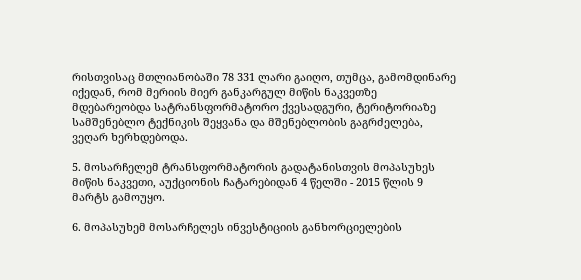რისთვისაც მთლიანობაში 78 331 ლარი გაიღო, თუმცა, გამომდინარე იქედან, რომ მერიის მიერ განკარგულ მიწის ნაკვეთზე მდებარეობდა სატრანსფორმატორო ქვესადგური, ტერიტორიაზე სამშენებლო ტექნიკის შეყვანა და მშენებლობის გაგრძელება, ვეღარ ხერხდებოდა.

5. მოსარჩელემ ტრანსფორმატორის გადატანისთვის მოპასუხეს მიწის ნაკვეთი, აუქციონის ჩატარებიდან 4 წელში - 2015 წლის 9 მარტს გამოუყო.

6. მოპასუხემ მოსარჩელეს ინვესტიციის განხორციელების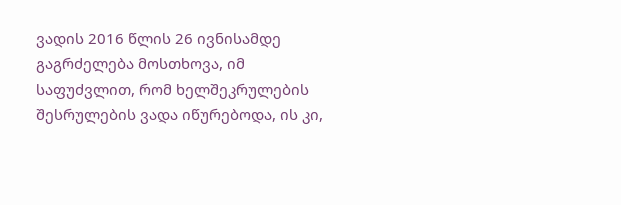ვადის 2016 წლის 26 ივნისამდე გაგრძელება მოსთხოვა, იმ საფუძვლით, რომ ხელშეკრულების შესრულების ვადა იწურებოდა, ის კი,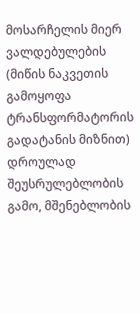მოსარჩელის მიერ ვალდებულების (მიწის ნაკვეთის გამოყოფა ტრანსფორმატორის გადატანის მიზნით) დროულად შეუსრულებლობის გამო, მშენებლობის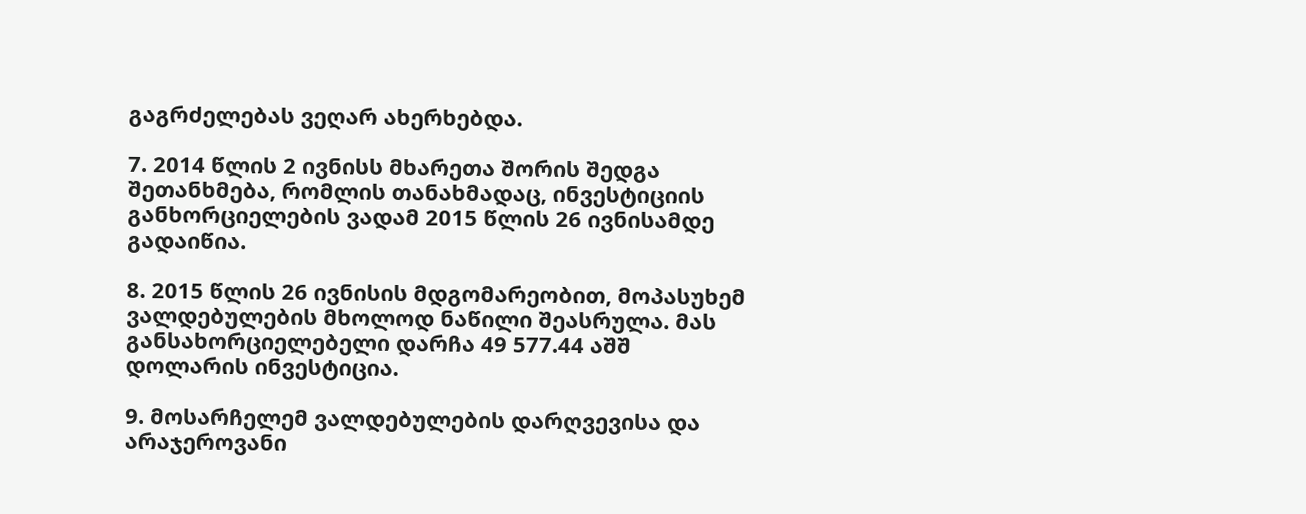გაგრძელებას ვეღარ ახერხებდა.

7. 2014 წლის 2 ივნისს მხარეთა შორის შედგა შეთანხმება, რომლის თანახმადაც, ინვესტიციის განხორციელების ვადამ 2015 წლის 26 ივნისამდე გადაიწია.

8. 2015 წლის 26 ივნისის მდგომარეობით, მოპასუხემ ვალდებულების მხოლოდ ნაწილი შეასრულა. მას განსახორციელებელი დარჩა 49 577.44 აშშ დოლარის ინვესტიცია.

9. მოსარჩელემ ვალდებულების დარღვევისა და არაჯეროვანი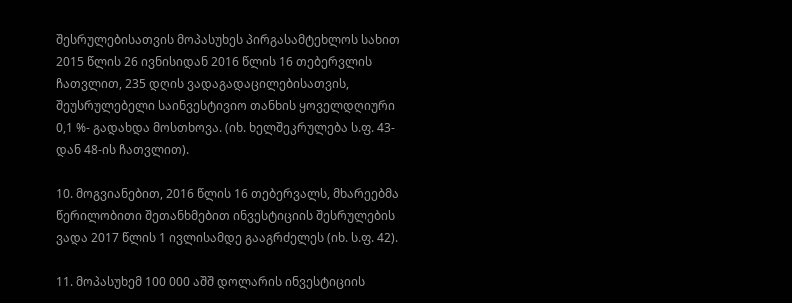შესრულებისათვის მოპასუხეს პირგასამტეხლოს სახით 2015 წლის 26 ივნისიდან 2016 წლის 16 თებერვლის ჩათვლით, 235 დღის ვადაგადაცილებისათვის, შეუსრულებელი საინვესტივიო თანხის ყოველდღიური 0,1 %- გადახდა მოსთხოვა. (იხ. ხელშეკრულება ს.ფ. 43-დან 48-ის ჩათვლით).

10. მოგვიანებით, 2016 წლის 16 თებერვალს, მხარეებმა წერილობითი შეთანხმებით ინვესტიციის შესრულების ვადა 2017 წლის 1 ივლისამდე გააგრძელეს (იხ. ს.ფ. 42).

11. მოპასუხემ 100 000 აშშ დოლარის ინვესტიციის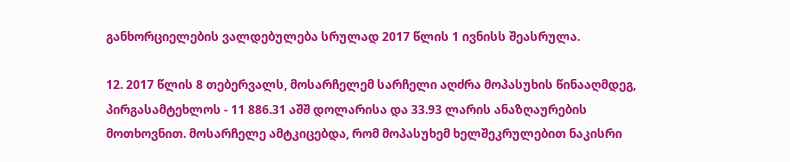განხორციელების ვალდებულება სრულად 2017 წლის 1 ივნისს შეასრულა.

12. 2017 წლის 8 თებერვალს, მოსარჩელემ სარჩელი აღძრა მოპასუხის წინააღმდეგ, პირგასამტეხლოს - 11 886.31 აშშ დოლარისა და 33.93 ლარის ანაზღაურების მოთხოვნით. მოსარჩელე ამტკიცებდა, რომ მოპასუხემ ხელშეკრულებით ნაკისრი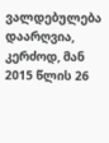ვალდებულება დაარღვია, კერძოდ, მან 2015 წლის 26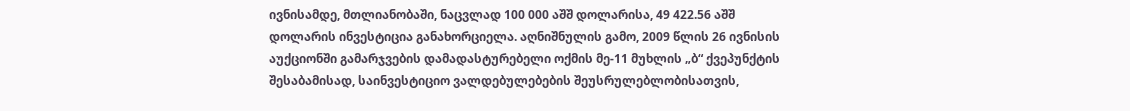ივნისამდე, მთლიანობაში, ნაცვლად 100 000 აშშ დოლარისა, 49 422.56 აშშ დოლარის ინვესტიცია განახორციელა. აღნიშნულის გამო, 2009 წლის 26 ივნისის აუქციონში გამარჯვების დამადასტურებელი ოქმის მე-11 მუხლის „ბ“ ქვეპუნქტის შესაბამისად, საინვესტიციო ვალდებულებების შეუსრულებლობისათვის,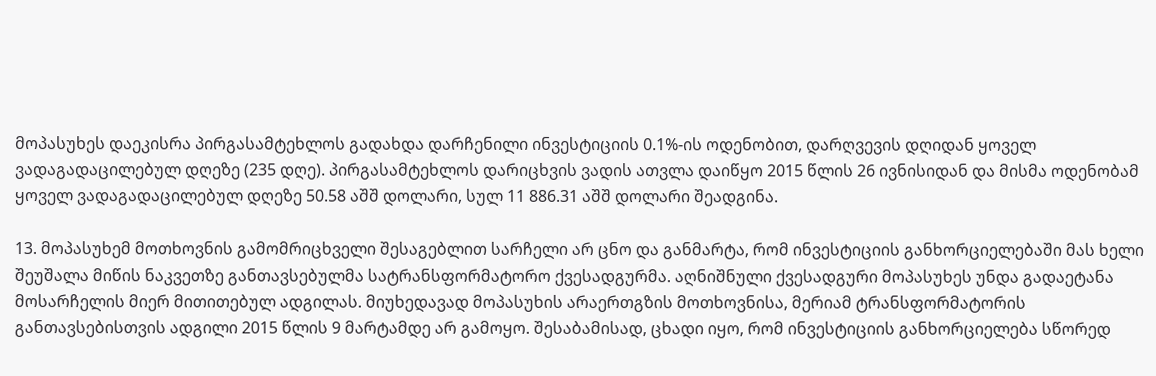მოპასუხეს დაეკისრა პირგასამტეხლოს გადახდა დარჩენილი ინვესტიციის 0.1%-ის ოდენობით, დარღვევის დღიდან ყოველ ვადაგადაცილებულ დღეზე (235 დღე). პირგასამტეხლოს დარიცხვის ვადის ათვლა დაიწყო 2015 წლის 26 ივნისიდან და მისმა ოდენობამ ყოველ ვადაგადაცილებულ დღეზე 50.58 აშშ დოლარი, სულ 11 886.31 აშშ დოლარი შეადგინა.

13. მოპასუხემ მოთხოვნის გამომრიცხველი შესაგებლით სარჩელი არ ცნო და განმარტა, რომ ინვესტიციის განხორციელებაში მას ხელი შეუშალა მიწის ნაკვეთზე განთავსებულმა სატრანსფორმატორო ქვესადგურმა. აღნიშნული ქვესადგური მოპასუხეს უნდა გადაეტანა მოსარჩელის მიერ მითითებულ ადგილას. მიუხედავად მოპასუხის არაერთგზის მოთხოვნისა, მერიამ ტრანსფორმატორის განთავსებისთვის ადგილი 2015 წლის 9 მარტამდე არ გამოყო. შესაბამისად, ცხადი იყო, რომ ინვესტიციის განხორციელება სწორედ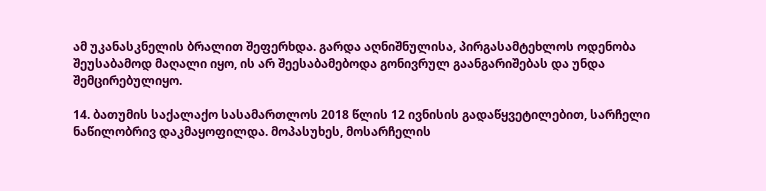ამ უკანასკნელის ბრალით შეფერხდა. გარდა აღნიშნულისა, პირგასამტეხლოს ოდენობა შეუსაბამოდ მაღალი იყო, ის არ შეესაბამებოდა გონივრულ გაანგარიშებას და უნდა შემცირებულიყო.

14. ბათუმის საქალაქო სასამართლოს 2018 წლის 12 ივნისის გადაწყვეტილებით, სარჩელი ნაწილობრივ დაკმაყოფილდა. მოპასუხეს, მოსარჩელის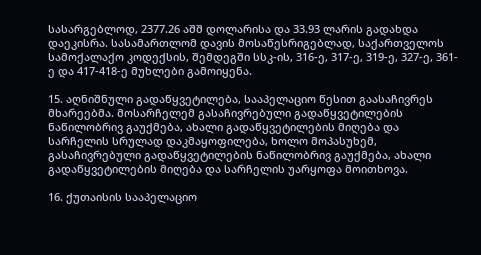სასარგებლოდ, 2377.26 აშშ დოლარისა და 33.93 ლარის გადახდა დაეკისრა. სასამართლომ დავის მოსაწესრიგებლად, საქართველოს სამოქალაქო კოდექსის, შემდეგში სსკ-ის, 316-ე, 317-ე, 319-ე, 327-ე, 361-ე და 417-418-ე მუხლები გამოიყენა.

15. აღნიშნული გადაწყვეტილება, სააპელაციო წესით გაასაჩივრეს მხარეებმა. მოსარჩელემ გასაჩივრებული გადაწყვეტილების ნაწილობრივ გაუქმება, ახალი გადაწყვეტილების მიღება და სარჩელის სრულად დაკმაყოფილება, ხოლო მოპასუხემ, გასაჩივრებული გადაწყვეტილების ნაწილობრივ გაუქმება, ახალი გადაწყვეტილების მიღება და სარჩელის უარყოფა მოითხოვა.

16. ქუთაისის სააპელაციო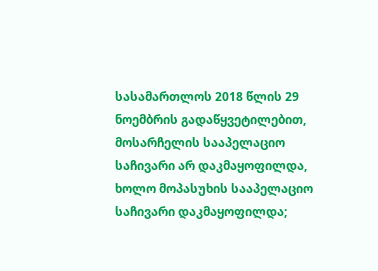სასამართლოს 2018 წლის 29 ნოემბრის გადაწყვეტილებით, მოსარჩელის სააპელაციო საჩივარი არ დაკმაყოფილდა, ხოლო მოპასუხის სააპელაციო საჩივარი დაკმაყოფილდა;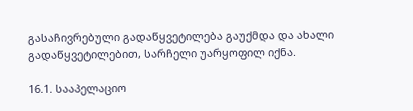გასაჩივრებული გადაწყვეტილება გაუქმდა და ახალი გადაწყვეტილებით, სარჩელი უარყოფილ იქნა.

16.1. სააპელაციო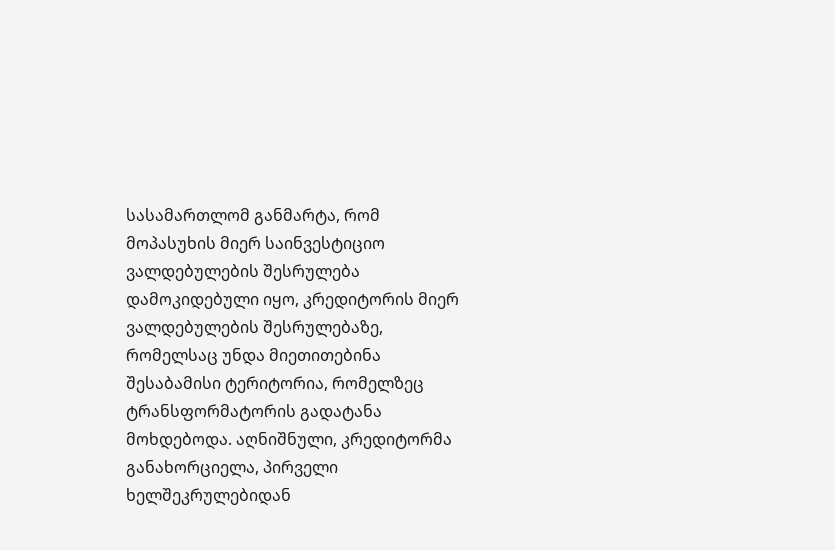სასამართლომ განმარტა, რომ მოპასუხის მიერ საინვესტიციო ვალდებულების შესრულება დამოკიდებული იყო, კრედიტორის მიერ ვალდებულების შესრულებაზე, რომელსაც უნდა მიეთითებინა შესაბამისი ტერიტორია, რომელზეც ტრანსფორმატორის გადატანა მოხდებოდა. აღნიშნული, კრედიტორმა განახორციელა, პირველი ხელშეკრულებიდან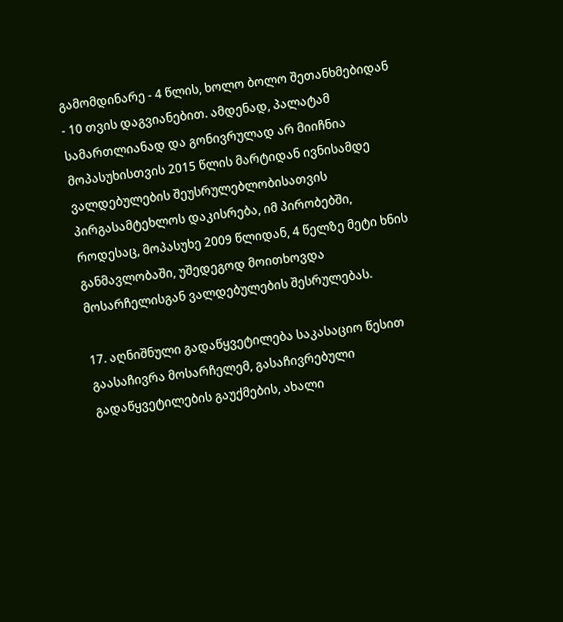გამომდინარე - 4 წლის, ხოლო ბოლო შეთანხმებიდან - 10 თვის დაგვიანებით. ამდენად, პალატამ სამართლიანად და გონივრულად არ მიიჩნია მოპასუხისთვის 2015 წლის მარტიდან ივნისამდე ვალდებულების შეუსრულებლობისათვის პირგასამტეხლოს დაკისრება, იმ პირობებში, როდესაც, მოპასუხე 2009 წლიდან, 4 წელზე მეტი ხნის განმავლობაში, უშედეგოდ მოითხოვდა მოსარჩელისგან ვალდებულების შესრულებას.

17. აღნიშნული გადაწყვეტილება საკასაციო წესით გაასაჩივრა მოსარჩელემ, გასაჩივრებული გადაწყვეტილების გაუქმების, ახალი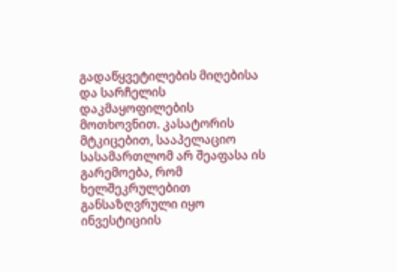გადაწყვეტილების მიღებისა და სარჩელის დაკმაყოფილების მოთხოვნით. კასატორის მტკიცებით, სააპელაციო სასამართლომ არ შეაფასა ის გარემოება, რომ ხელშეკრულებით განსაზღვრული იყო ინვესტიციის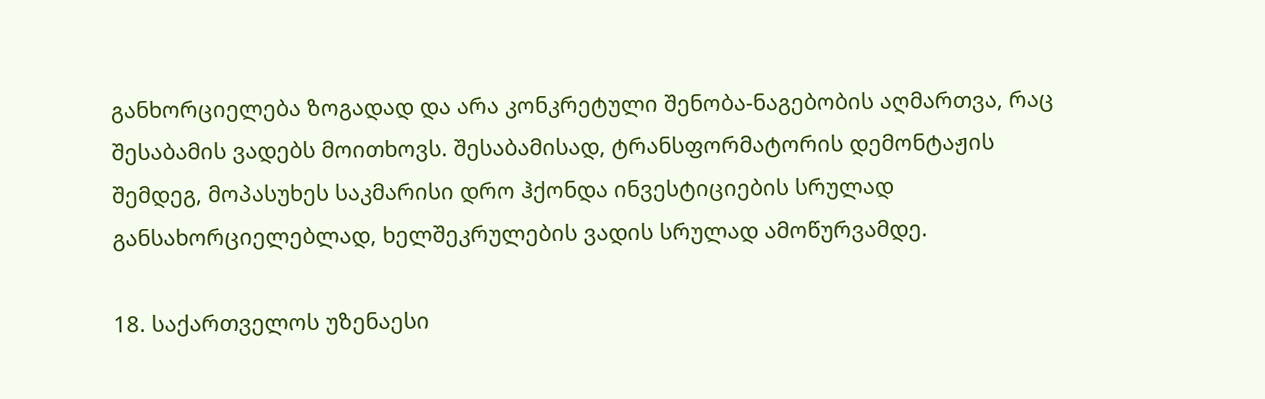განხორციელება ზოგადად და არა კონკრეტული შენობა-ნაგებობის აღმართვა, რაც შესაბამის ვადებს მოითხოვს. შესაბამისად, ტრანსფორმატორის დემონტაჟის შემდეგ, მოპასუხეს საკმარისი დრო ჰქონდა ინვესტიციების სრულად განსახორციელებლად, ხელშეკრულების ვადის სრულად ამოწურვამდე.

18. საქართველოს უზენაესი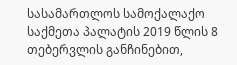სასამართლოს სამოქალაქო საქმეთა პალატის 2019 წლის 8 თებერვლის განჩინებით,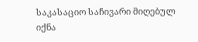საკასაციო საჩივარი მიღებულ იქნა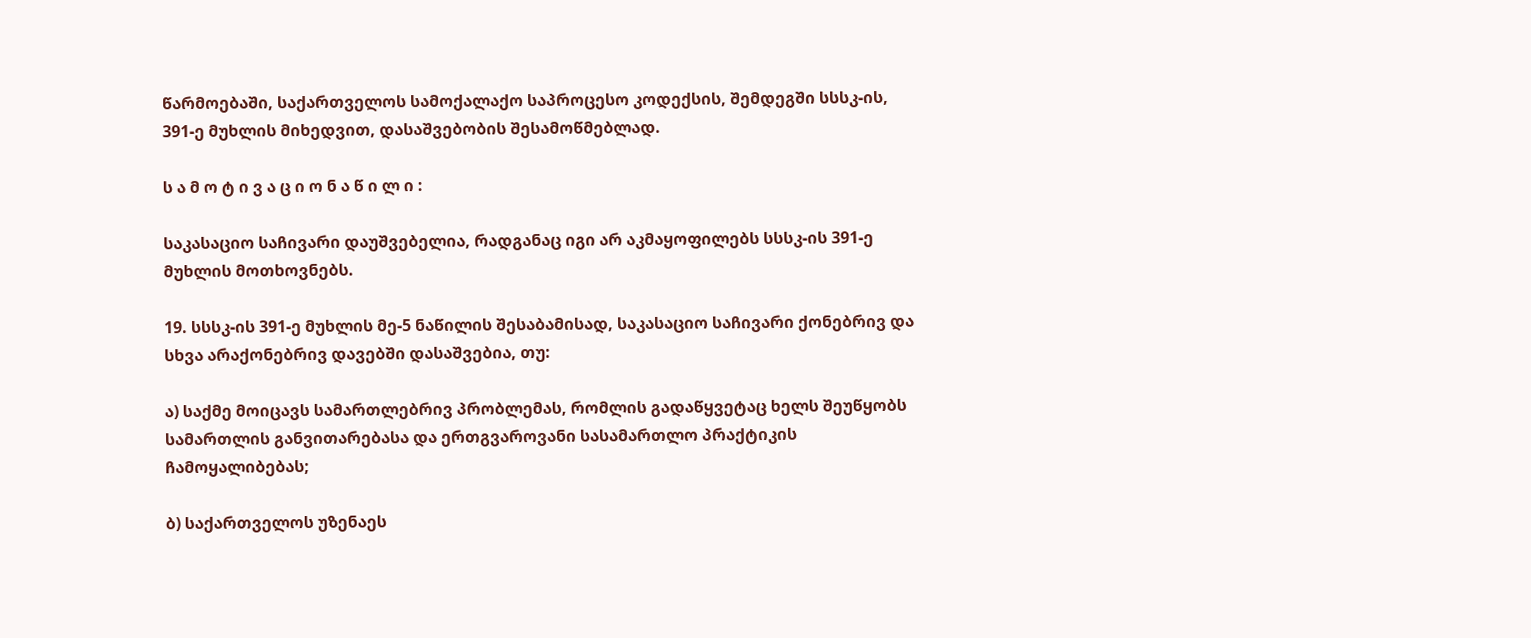წარმოებაში, საქართველოს სამოქალაქო საპროცესო კოდექსის, შემდეგში სსსკ-ის, 391-ე მუხლის მიხედვით, დასაშვებობის შესამოწმებლად.

ს ა მ ო ტ ი ვ ა ც ი ო ნ ა წ ი ლ ი :

საკასაციო საჩივარი დაუშვებელია, რადგანაც იგი არ აკმაყოფილებს სსსკ-ის 391-ე მუხლის მოთხოვნებს.

19. სსსკ-ის 391-ე მუხლის მე-5 ნაწილის შესაბამისად, საკასაციო საჩივარი ქონებრივ და სხვა არაქონებრივ დავებში დასაშვებია, თუ:

ა) საქმე მოიცავს სამართლებრივ პრობლემას, რომლის გადაწყვეტაც ხელს შეუწყობს სამართლის განვითარებასა და ერთგვაროვანი სასამართლო პრაქტიკის ჩამოყალიბებას;

ბ) საქართველოს უზენაეს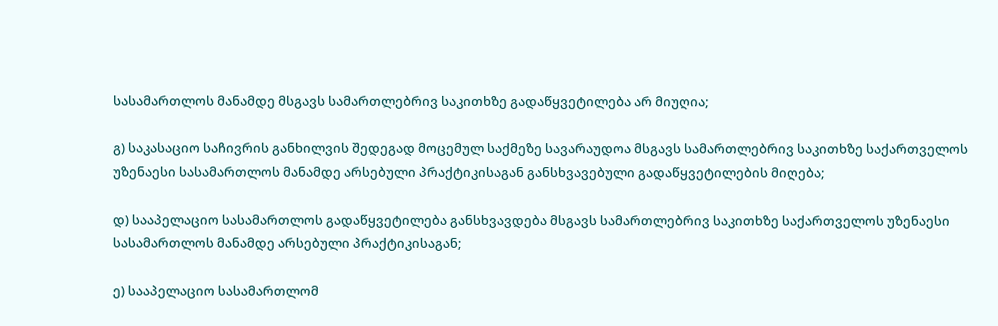სასამართლოს მანამდე მსგავს სამართლებრივ საკითხზე გადაწყვეტილება არ მიუღია;

გ) საკასაციო საჩივრის განხილვის შედეგად მოცემულ საქმეზე სავარაუდოა მსგავს სამართლებრივ საკითხზე საქართველოს უზენაესი სასამართლოს მანამდე არსებული პრაქტიკისაგან განსხვავებული გადაწყვეტილების მიღება;

დ) სააპელაციო სასამართლოს გადაწყვეტილება განსხვავდება მსგავს სამართლებრივ საკითხზე საქართველოს უზენაესი სასამართლოს მანამდე არსებული პრაქტიკისაგან;

ე) სააპელაციო სასამართლომ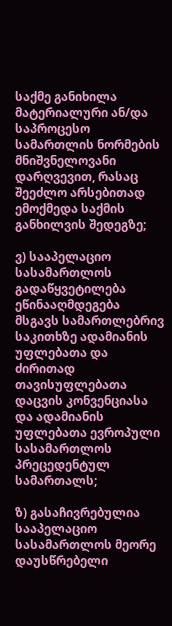საქმე განიხილა მატერიალური ან/და საპროცესო სამართლის ნორმების მნიშვნელოვანი დარღვევით, რასაც შეეძლო არსებითად ემოქმედა საქმის განხილვის შედეგზე;

ვ) სააპელაციო სასამართლოს გადაწყვეტილება ეწინააღმდეგება მსგავს სამართლებრივ საკითხზე ადამიანის უფლებათა და ძირითად თავისუფლებათა დაცვის კონვენციასა და ადამიანის უფლებათა ევროპული სასამართლოს პრეცედენტულ სამართალს;

ზ) გასაჩივრებულია სააპელაციო სასამართლოს მეორე დაუსწრებელი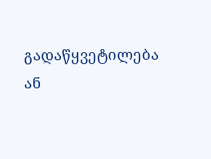გადაწყვეტილება ან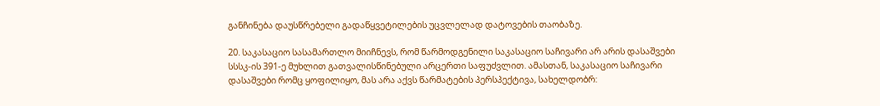განჩინება დაუსწრებელი გადაწყვეტილების უცვლელად დატოვების თაობაზე.

20. საკასაციო სასამართლო მიიჩნევს, რომ წარმოდგენილი საკასაციო საჩივარი არ არის დასაშვები სსსკ-ის 391-ე მუხლით გათვალისწინებული არცერთი საფუძვლით. ამასთან, საკასაციო საჩივარი დასაშვები რომც ყოფილიყო, მას არა აქვს წარმატების პერსპექტივა, სახელდობრ: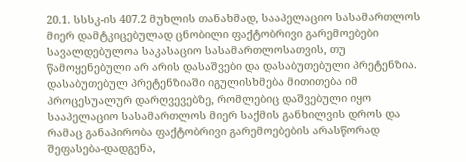20.1. სსსკ-ის 407.2 მუხლის თანახმად, სააპელაციო სასამართლოს მიერ დამტკიცებულად ცნობილი ფაქტობრივი გარემოებები სავალდებულოა საკასაციო სასამართლოსათვის, თუ წამოყენებული არ არის დასაშვები და დასაბუთებული პრეტენზია. დასაბუთებულ პრეტენზიაში იგულისხმება მითითება იმ პროცესუალურ დარღვევებზე, რომლებიც დაშვებული იყო სააპელაციო სასამართლოს მიერ საქმის განხილვის დროს და რამაც განაპირობა ფაქტობრივი გარემოებების არასწორად შეფასება-დადგენა,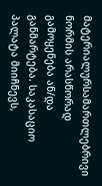მატერიალურსამართლებრივი ნორმის არასწორად გამოყენება ან/და განმარტება. საკასაციო პალატა მიიჩნევს,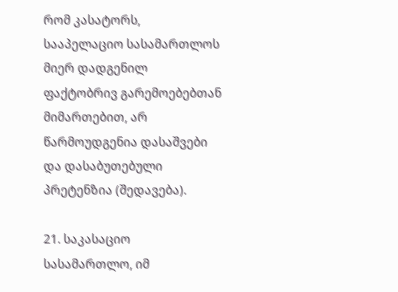რომ კასატორს, სააპელაციო სასამართლოს მიერ დადგენილ ფაქტობრივ გარემოებებთან მიმართებით, არ წარმოუდგენია დასაშვები და დასაბუთებული პრეტენზია (შედავება).

21. საკასაციო სასამართლო, იმ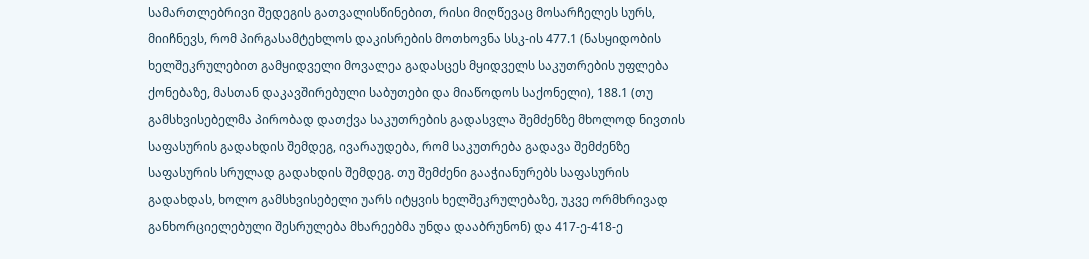სამართლებრივი შედეგის გათვალისწინებით, რისი მიღწევაც მოსარჩელეს სურს, მიიჩნევს, რომ პირგასამტეხლოს დაკისრების მოთხოვნა სსკ-ის 477.1 (ნასყიდობის ხელშეკრულებით გამყიდველი მოვალეა გადასცეს მყიდველს საკუთრების უფლება ქონებაზე, მასთან დაკავშირებული საბუთები და მიაწოდოს საქონელი), 188.1 (თუ გამსხვისებელმა პირობად დათქვა საკუთრების გადასვლა შემძენზე მხოლოდ ნივთის საფასურის გადახდის შემდეგ, ივარაუდება, რომ საკუთრება გადავა შემძენზე საფასურის სრულად გადახდის შემდეგ. თუ შემძენი გააჭიანურებს საფასურის გადახდას, ხოლო გამსხვისებელი უარს იტყვის ხელშეკრულებაზე, უკვე ორმხრივად განხორციელებული შესრულება მხარეებმა უნდა დააბრუნონ) და 417-ე-418-ე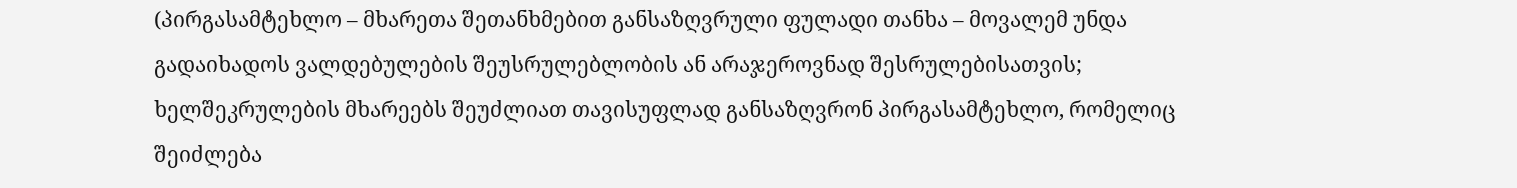(პირგასამტეხლო – მხარეთა შეთანხმებით განსაზღვრული ფულადი თანხა – მოვალემ უნდა გადაიხადოს ვალდებულების შეუსრულებლობის ან არაჯეროვნად შესრულებისათვის; ხელშეკრულების მხარეებს შეუძლიათ თავისუფლად განსაზღვრონ პირგასამტეხლო, რომელიც შეიძლება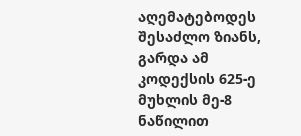აღემატებოდეს შესაძლო ზიანს, გარდა ამ კოდექსის 625-ე მუხლის მე-8 ნაწილით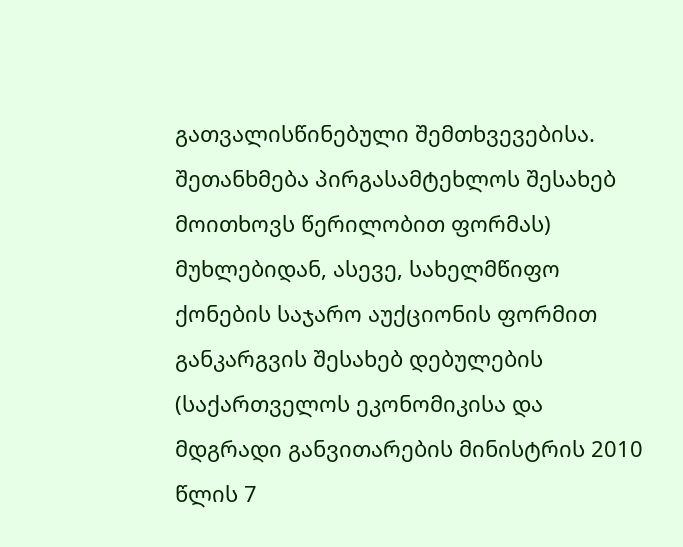გათვალისწინებული შემთხვევებისა. შეთანხმება პირგასამტეხლოს შესახებ მოითხოვს წერილობით ფორმას) მუხლებიდან, ასევე, სახელმწიფო ქონების საჯარო აუქციონის ფორმით განკარგვის შესახებ დებულების (საქართველოს ეკონომიკისა და მდგრადი განვითარების მინისტრის 2010 წლის 7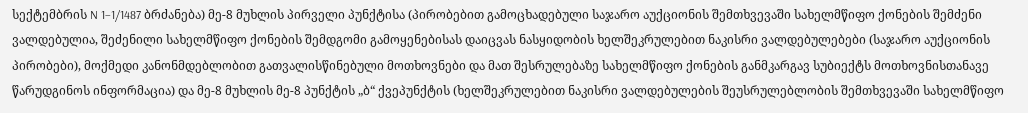სექტემბრის N 1–1/1487 ბრძანება) მე-8 მუხლის პირველი პუნქტისა (პირობებით გამოცხადებული საჯარო აუქციონის შემთხვევაში სახელმწიფო ქონების შემძენი ვალდებულია, შეძენილი სახელმწიფო ქონების შემდგომი გამოყენებისას დაიცვას ნასყიდობის ხელშეკრულებით ნაკისრი ვალდებულებები (საჯარო აუქციონის პირობები), მოქმედი კანონმდებლობით გათვალისწინებული მოთხოვნები და მათ შესრულებაზე სახელმწიფო ქონების განმკარგავ სუბიექტს მოთხოვნისთანავე წარუდგინოს ინფორმაცია) და მე-8 მუხლის მე-8 პუნქტის „ბ“ ქვეპუნქტის (ხელშეკრულებით ნაკისრი ვალდებულების შეუსრულებლობის შემთხვევაში სახელმწიფო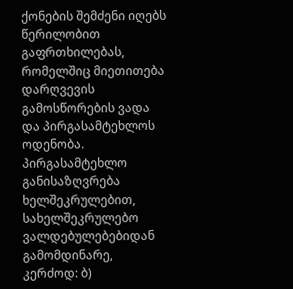ქონების შემძენი იღებს წერილობით გაფრთხილებას, რომელშიც მიეთითება დარღვევის გამოსწორების ვადა და პირგასამტეხლოს ოდენობა. პირგასამტეხლო განისაზღვრება ხელშეკრულებით, სახელშეკრულებო ვალდებულებებიდან გამომდინარე, კერძოდ: ბ)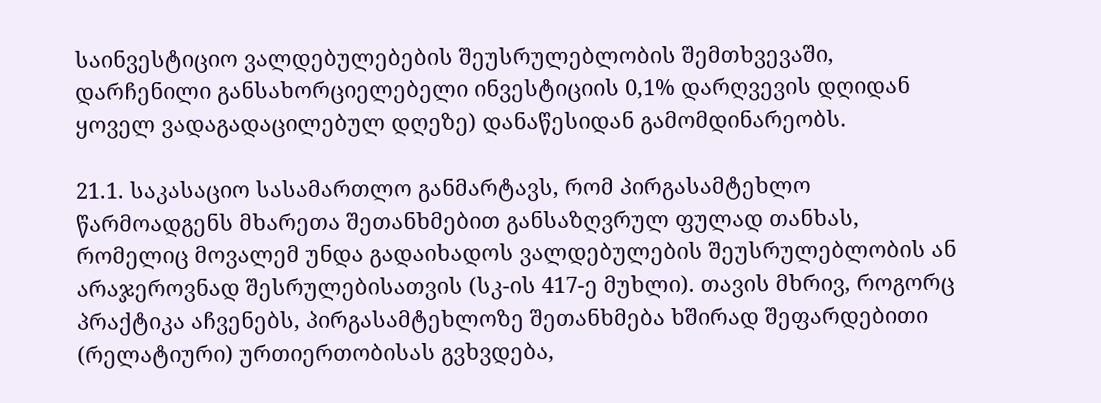საინვესტიციო ვალდებულებების შეუსრულებლობის შემთხვევაში, დარჩენილი განსახორციელებელი ინვესტიციის 0,1% დარღვევის დღიდან ყოველ ვადაგადაცილებულ დღეზე) დანაწესიდან გამომდინარეობს.

21.1. საკასაციო სასამართლო განმარტავს, რომ პირგასამტეხლო წარმოადგენს მხარეთა შეთანხმებით განსაზღვრულ ფულად თანხას, რომელიც მოვალემ უნდა გადაიხადოს ვალდებულების შეუსრულებლობის ან არაჯეროვნად შესრულებისათვის (სკ-ის 417-ე მუხლი). თავის მხრივ, როგორც პრაქტიკა აჩვენებს, პირგასამტეხლოზე შეთანხმება ხშირად შეფარდებითი (რელატიური) ურთიერთობისას გვხვდება,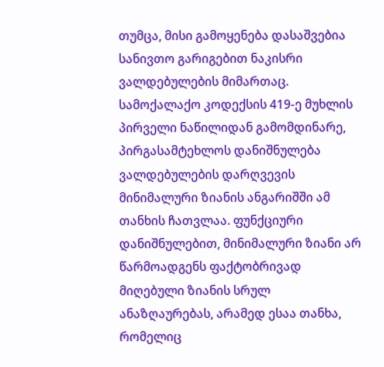თუმცა, მისი გამოყენება დასაშვებია სანივთო გარიგებით ნაკისრი ვალდებულების მიმართაც. სამოქალაქო კოდექსის 419-ე მუხლის პირველი ნაწილიდან გამომდინარე, პირგასამტეხლოს დანიშნულება ვალდებულების დარღვევის მინიმალური ზიანის ანგარიშში ამ თანხის ჩათვლაა. ფუნქციური დანიშნულებით, მინიმალური ზიანი არ წარმოადგენს ფაქტობრივად მიღებული ზიანის სრულ ანაზღაურებას, არამედ ესაა თანხა, რომელიც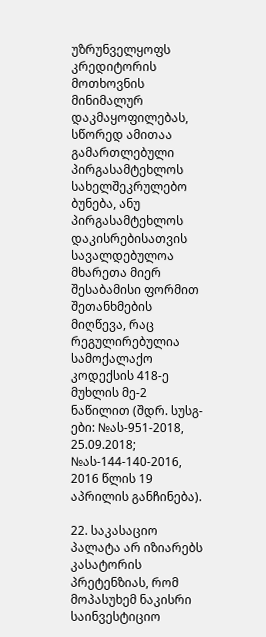უზრუნველყოფს კრედიტორის მოთხოვნის მინიმალურ დაკმაყოფილებას, სწორედ ამითაა გამართლებული პირგასამტეხლოს სახელშეკრულებო ბუნება, ანუ პირგასამტეხლოს დაკისრებისათვის სავალდებულოა მხარეთა მიერ შესაბამისი ფორმით შეთანხმების მიღწევა, რაც რეგულირებულია სამოქალაქო კოდექსის 418-ე მუხლის მე-2 ნაწილით (შდრ. სუსგ-ები: №ას-951-2018, 25.09.2018; №ას-144-140-2016, 2016 წლის 19 აპრილის განჩინება).

22. საკასაციო პალატა არ იზიარებს კასატორის პრეტენზიას, რომ მოპასუხემ ნაკისრი საინვესტიციო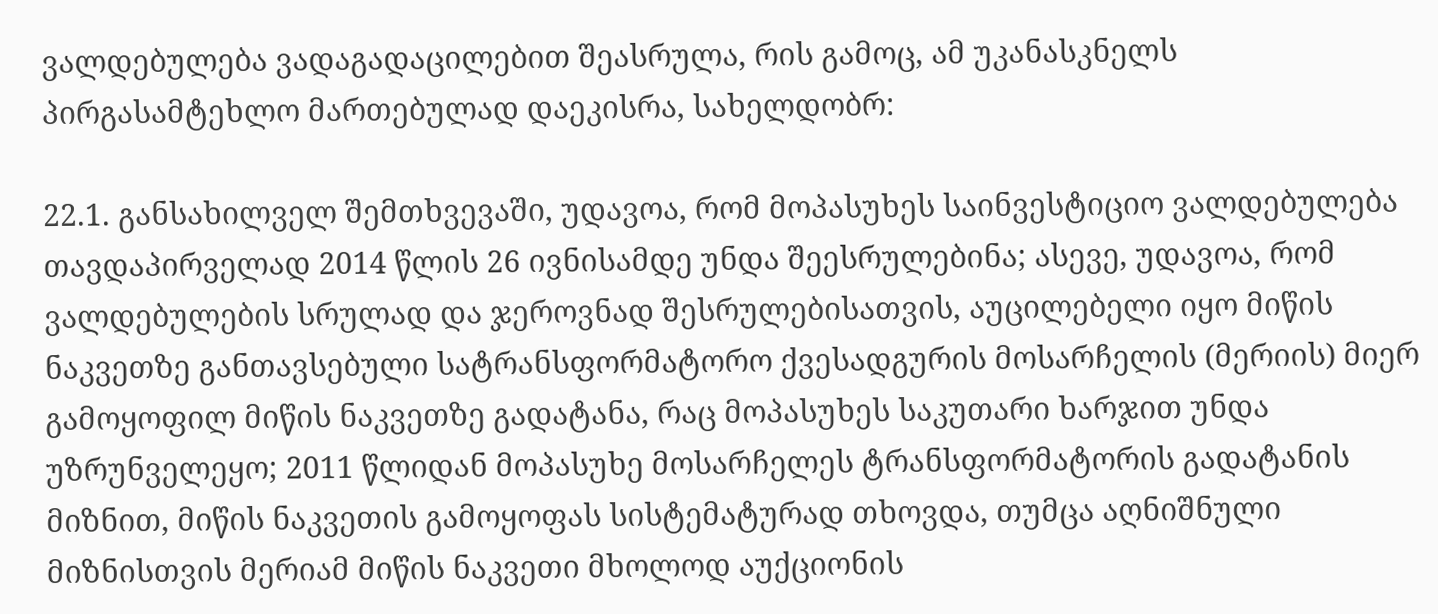ვალდებულება ვადაგადაცილებით შეასრულა, რის გამოც, ამ უკანასკნელს პირგასამტეხლო მართებულად დაეკისრა, სახელდობრ:

22.1. განსახილველ შემთხვევაში, უდავოა, რომ მოპასუხეს საინვესტიციო ვალდებულება თავდაპირველად 2014 წლის 26 ივნისამდე უნდა შეესრულებინა; ასევე, უდავოა, რომ ვალდებულების სრულად და ჯეროვნად შესრულებისათვის, აუცილებელი იყო მიწის ნაკვეთზე განთავსებული სატრანსფორმატორო ქვესადგურის მოსარჩელის (მერიის) მიერ გამოყოფილ მიწის ნაკვეთზე გადატანა, რაც მოპასუხეს საკუთარი ხარჯით უნდა უზრუნველეყო; 2011 წლიდან მოპასუხე მოსარჩელეს ტრანსფორმატორის გადატანის მიზნით, მიწის ნაკვეთის გამოყოფას სისტემატურად თხოვდა, თუმცა აღნიშნული მიზნისთვის მერიამ მიწის ნაკვეთი მხოლოდ აუქციონის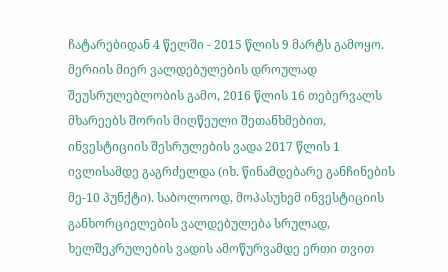ჩატარებიდან 4 წელში - 2015 წლის 9 მარტს გამოყო. მერიის მიერ ვალდებულების დროულად შეუსრულებლობის გამო, 2016 წლის 16 თებერვალს მხარეებს შორის მიღწეული შეთანხმებით, ინვესტიციის შესრულების ვადა 2017 წლის 1 ივლისამდე გაგრძელდა (იხ. წინამდებარე განჩინების მე-10 პუნქტი). საბოლოოდ, მოპასუხემ ინვესტიციის განხორციელების ვალდებულება სრულად, ხელშეკრულების ვადის ამოწურვამდე ერთი თვით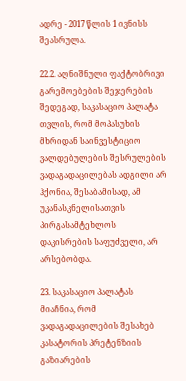ადრე - 2017 წლის 1 ივნისს შეასრულა.

22.2. აღნიშნული ფაქტობრივი გარემოებების შეჯერების შედეგად, საკასაციო პალატა თვლის, რომ მოპასუხის მხრიდან საინვესტიციო ვალდებულების შესრულების ვადაგადაცილებას ადგილი არ ჰქონია, შესაბამისად, ამ უკანასკნელისათვის პირგასამტეხლოს დაკისრების საფუძველი, არ არსებობდა.

23. საკასაციო პალატას მიაჩნია, რომ ვადაგადაცილების შესახებ კასატორის პრეტენზიის გაზიარების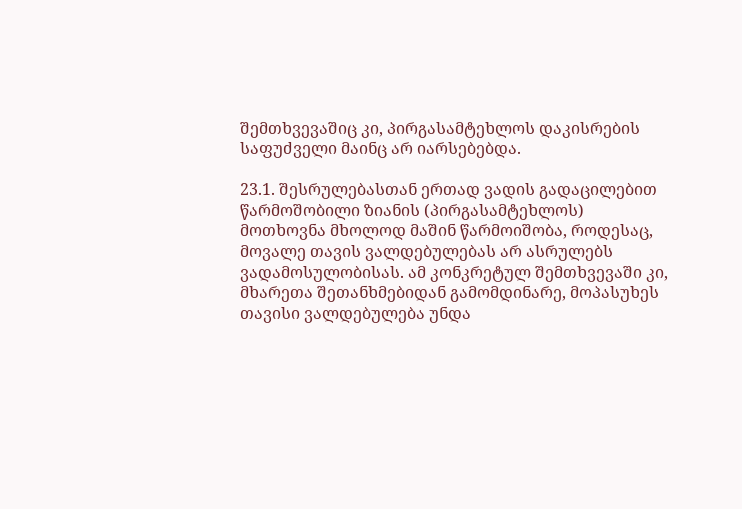შემთხვევაშიც კი, პირგასამტეხლოს დაკისრების საფუძველი მაინც არ იარსებებდა.

23.1. შესრულებასთან ერთად ვადის გადაცილებით წარმოშობილი ზიანის (პირგასამტეხლოს) მოთხოვნა მხოლოდ მაშინ წარმოიშობა, როდესაც, მოვალე თავის ვალდებულებას არ ასრულებს ვადამოსულობისას. ამ კონკრეტულ შემთხვევაში კი, მხარეთა შეთანხმებიდან გამომდინარე, მოპასუხეს თავისი ვალდებულება უნდა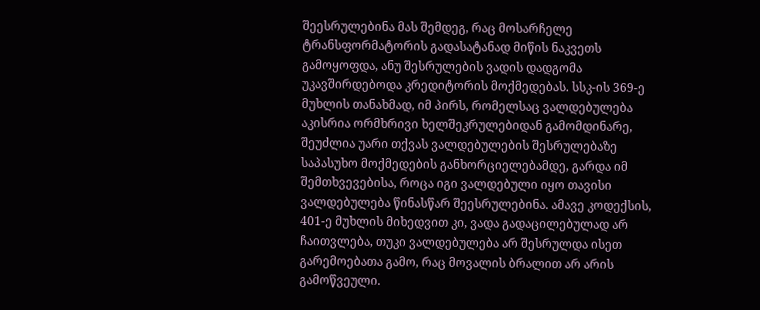შეესრულებინა მას შემდეგ, რაც მოსარჩელე ტრანსფორმატორის გადასატანად მიწის ნაკვეთს გამოყოფდა, ანუ შესრულების ვადის დადგომა უკავშირდებოდა კრედიტორის მოქმედებას. სსკ-ის 369-ე მუხლის თანახმად, იმ პირს, რომელსაც ვალდებულება აკისრია ორმხრივი ხელშეკრულებიდან გამომდინარე, შეუძლია უარი თქვას ვალდებულების შესრულებაზე საპასუხო მოქმედების განხორციელებამდე, გარდა იმ შემთხვევებისა, როცა იგი ვალდებული იყო თავისი ვალდებულება წინასწარ შეესრულებინა. ამავე კოდექსის, 401-ე მუხლის მიხედვით კი, ვადა გადაცილებულად არ ჩაითვლება, თუკი ვალდებულება არ შესრულდა ისეთ გარემოებათა გამო, რაც მოვალის ბრალით არ არის გამოწვეული.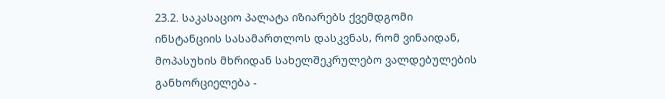23.2. საკასაციო პალატა იზიარებს ქვემდგომი ინსტანციის სასამართლოს დასკვნას, რომ ვინაიდან, მოპასუხის მხრიდან სახელშეკრულებო ვალდებულების განხორციელება -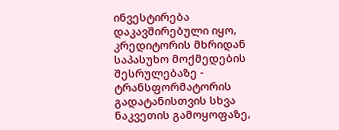ინვესტირება დაკავშირებული იყო, კრედიტორის მხრიდან საპასუხო მოქმედების შესრულებაზე - ტრანსფორმატორის გადატანისთვის სხვა ნაკვეთის გამოყოფაზე,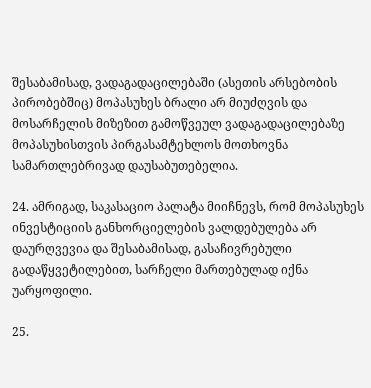შესაბამისად, ვადაგადაცილებაში (ასეთის არსებობის პირობებშიც) მოპასუხეს ბრალი არ მიუძღვის და მოსარჩელის მიზეზით გამოწვეულ ვადაგადაცილებაზე მოპასუხისთვის პირგასამტეხლოს მოთხოვნა სამართლებრივად დაუსაბუთებელია.

24. ამრიგად, საკასაციო პალატა მიიჩნევს, რომ მოპასუხეს ინვესტიციის განხორციელების ვალდებულება არ დაურღვევია და შესაბამისად, გასაჩივრებული გადაწყვეტილებით, სარჩელი მართებულად იქნა უარყოფილი.

25.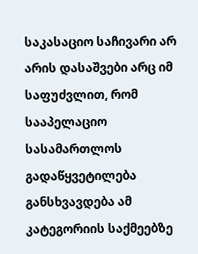საკასაციო საჩივარი არ არის დასაშვები არც იმ საფუძვლით, რომ სააპელაციო სასამართლოს გადაწყვეტილება განსხვავდება ამ კატეგორიის საქმეებზე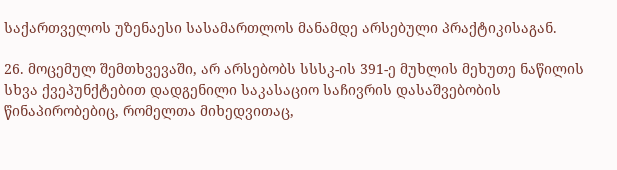საქართველოს უზენაესი სასამართლოს მანამდე არსებული პრაქტიკისაგან.

26. მოცემულ შემთხვევაში, არ არსებობს სსსკ-ის 391-ე მუხლის მეხუთე ნაწილის სხვა ქვეპუნქტებით დადგენილი საკასაციო საჩივრის დასაშვებობის წინაპირობებიც, რომელთა მიხედვითაც,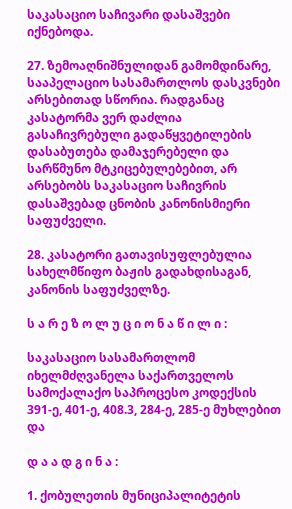საკასაციო საჩივარი დასაშვები იქნებოდა.

27. ზემოაღნიშნულიდან გამომდინარე, სააპელაციო სასამართლოს დასკვნები არსებითად სწორია. რადგანაც კასატორმა ვერ დაძლია გასაჩივრებული გადაწყვეტილების დასაბუთება დამაჯერებელი და სარწმუნო მტკიცებულებებით, არ არსებობს საკასაციო საჩივრის დასაშვებად ცნობის კანონისმიერი საფუძველი.

28. კასატორი გათავისუფლებულია სახელმწიფო ბაჟის გადახდისაგან, კანონის საფუძველზე.

ს ა რ ე ზ ო ლ უ ც ი ო ნ ა წ ი ლ ი :

საკასაციო სასამართლომ იხელმძღვანელა საქართველოს სამოქალაქო საპროცესო კოდექსის 391-ე, 401-ე, 408.3, 284-ე, 285-ე მუხლებით და

დ ა ა დ გ ი ნ ა :

1. ქობულეთის მუნიციპალიტეტის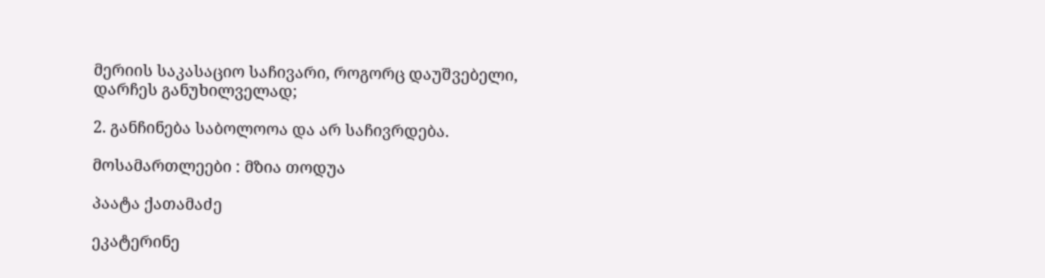მერიის საკასაციო საჩივარი, როგორც დაუშვებელი, დარჩეს განუხილველად;

2. განჩინება საბოლოოა და არ საჩივრდება.

მოსამართლეები : მზია თოდუა

პაატა ქათამაძე

ეკატერინე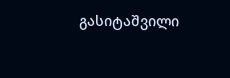გასიტაშვილი